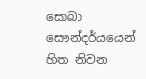සොබා සෞන්දර්යයෙන් හිත නිවන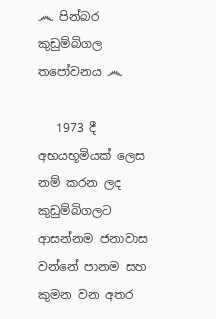෴ පින්බර කුඩුම්බිගල තපෝවනය ෴

   1973 දී අභයභූමියක් ලෙස නම් කරන ලද කුඩුම්බිගලට ආසන්නම ජනාවාස වන්නේ පානම සහ කුමන වන අතර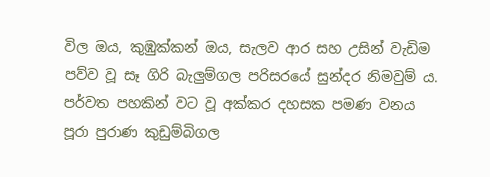විල ඔය, කුඹුක්කන් ඔය, සැලව ආර සහ උසින් වැඩිම පව්ව වූ සෑ ගිරි බැලුම්ගල පරිසරයේ සුන්දර නිමවුම් ය. පර්වත පහකින් වට වූ අක්කර දහසක පමණ වනය පූරා පුරාණ කුඩුම්බිගල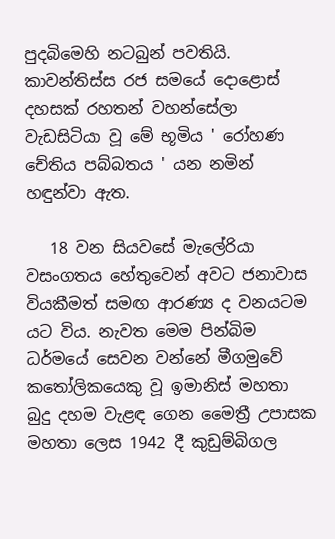පුදබිමෙහි නටබුන් පවතියි. කාවන්තිස්ස රජ සමයේ දොළොස් දහසක් රහතන් වහන්සේලා වැඩසිටියා වූ මේ භූමිය ' රෝහණ චේතිය පබ්බතය ' යන නමින් හඳුන්වා ඇත.

   18 වන සියවසේ මැලේරියා වසංගතය හේතුවෙන් අවට ජනාවාස වියකීමත් සමඟ ආරණ්‍ය ද වනයටම යට විය. නැවත මෙම පින්බිම ධර්මයේ සෙවන වන්නේ මීගමුවේ කතෝලිකයෙකු වූ ඉමානිස් මහතා බුදු දහම වැළඳ ගෙන මෛත්‍රී උපාසක මහතා ලෙස 1942 දී කුඩුම්බිගල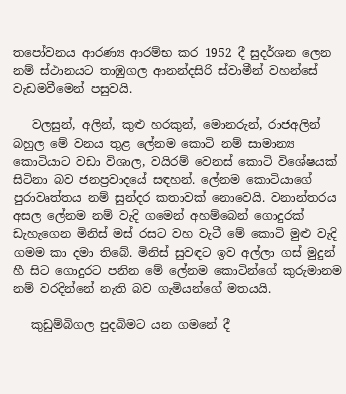තපෝවනය ආරණ්‍ය ආරම්භ කර 1952 දී සුදර්ශන ලෙන නම් ස්ථානයට තාඹුගල ආනන්දසිරි ස්වාමීන් වහන්සේ වැඩමවීමෙන් පසුවයි.

   වලසුන්, අලින්, කුළු හරකුන්, මොනරුන්, රාජඅලින් බහුල මේ වනය තුළ ලේනම කොටි නම් සාමාන්‍ය කොටියාට වඩා විශාල, වයිරම් වෙනස් කොටි විශේෂයක් සිටිනා බව ජනප්‍රවාදයේ සඳහන්. ලේනම කොටියාගේ පුරාවෘත්තය නම් සුන්දර කතාවක් නොවෙයි. වනාන්තරය අසල ලේනම නම් වැදි ගමෙන් අහම්බෙන් ගොදුරක් ඩැහැගෙන මිනිස් මස් රසට වහ වැටී මේ කොටි මුළු වැදි ගමම කා දමා තිබේ. මිනිස් සුවඳට ඉව අල්ලා ගස් මුදුන් හී සිට ගොදුරට පනින මේ ලේනම කොටින්ගේ කුරුමානම නම් වරදින්නේ නැති බව ගැමියන්ගේ මතයයි.

   කුඩුම්බිගල පුදබිමට යන ගමනේ දී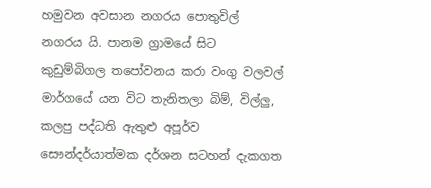හමුවන අවසාන නගරය පොතුවිල් නගරය යි. පානම ග්‍රාමයේ සිට කුඩුම්බිගල තපෝවනය කරා වංගු වලවල් මාර්ගයේ යන විට තැනිතලා බිම්, විල්ලු, කලපු පද්ධති ඇතුළු අපූර්ව සෞන්දර්යාත්මක දර්ශන සටහන් දැකගත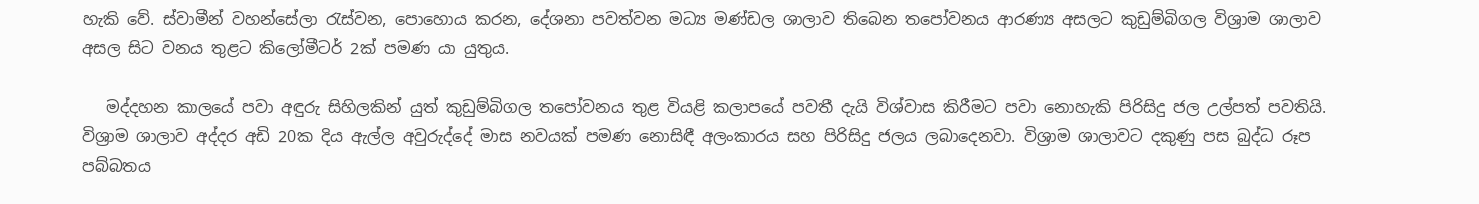හැකි වේ. ස්වාමීන් වහන්සේලා රැස්වන, පොහොය කරන, දේශනා පවත්වන මධ්‍ය මණ්ඩල ශාලාව තිබෙන තපෝවනය ආරණ්‍ය අසලට කුඩුම්බිගල විශ්‍රාම ශාලාව අසල සිට වනය තුළට කිලෝමීටර් 2ක් පමණ යා යුතුය.

   මද්දහන කාලයේ පවා අඳුරු සිහිලකින් යුත් කුඩුම්බිගල තපෝවනය තුළ වියළි කලාපයේ පවතී දැයි විශ්වාස කිරීමට පවා නොහැකි පිරිසිදු ජල උල්පත් පවතියි. විශ්‍රාම ශාලාව අද්දර අඩි 20ක දිය ඇල්ල අවුරුද්දේ මාස නවයක් පමණ නොසිඳී අලංකාරය සහ පිරිසිදු ජලය ලබාදෙනවා. විශ්‍රාම ශාලාවට දකුණු පස බුද්ධ රූප පබ්බතය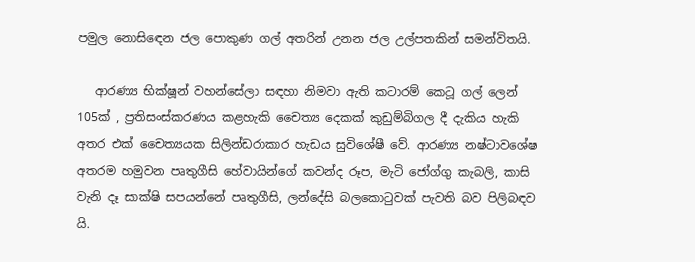පමුල නොසිඳෙන ජල පොකුණ ගල් අතරින් උනන ජල උල්පතකින් සමන්විතයි.

   ආරණ්‍ය භික්ෂූන් වහන්සේලා සඳහා නිමවා ඇති කටාරම් කෙටූ ගල් ලෙන් 105ක් , ප්‍රතිසංස්කරණය කළහැකි චෛත්‍ය දෙකක් කුඩුම්බිගල දී දැකිය හැකි අතර එක් චෛත්‍යයක සිලින්ඩරාකාර හැඩය සුවිශේෂී වේ. ආරණ්‍ය නෂ්ටාවශේෂ අතරම හමුවන පෘතුගීසි හේවායින්ගේ කවන්ද රූප, මැටි ජෝග්ගු කැබලි, කාසි වැනි දෑ සාක්ෂි සපයන්නේ පෘතුගීසි, ලන්දේසි බලකොටුවක් පැවති බව පිලිබඳව යි.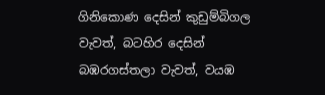ගිනිකොණ දෙසින් කුඩුම්බිගල වැවත්, බටහිර දෙසින් බඹරගස්තලා වැවත්, වයඹ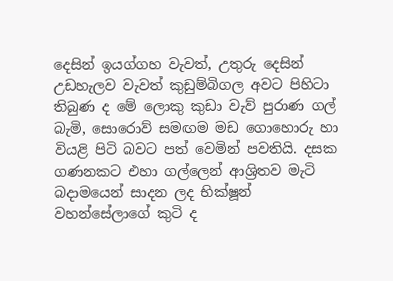දෙසින් ඉයග්ගහ වැවත්, උතුරු දෙසින් උඩහැලව වැවත් කුඩුම්බිගල අවට පිහිටා තිබුණ ද මේ ලොකු කුඩා වැව් පුරාණ ගල් බැමි, සොරොව් සමඟම මඩ ගොහොරු හා වියළි පිටි බවට පත් වෙමින් පවතියි. දසක ගණනකට එහා ගල්ලෙන් ආශ්‍රිතව මැටි බදාමයෙන් සාදන ලද භික්ෂූන් වහන්සේලාගේ කුටි ද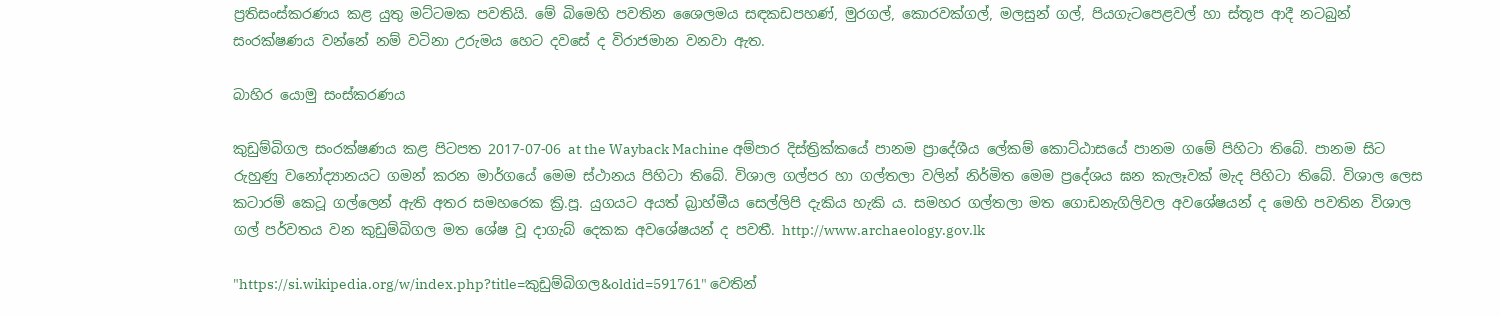ප්‍රතිසංස්කරණය කළ යුතු මට්ටමක පවතියි. මේ බිමෙහි පවතින ශෛලමය සඳකඩපහණ්, මුරගල්, කොරවක්ගල්, මලසුන් ගල්, පියගැටපෙළවල් හා ස්තූප ආදී නටබුන් සංරක්ෂණය වන්නේ නම් වටිනා උරුමය හෙට දවසේ ද විරාජමාන වනවා ඇත.

බාහිර යොමු සංස්කරණය

කුඩුම්බිගල සංරක්ෂණය කළ පිටපත 2017-07-06 at the Wayback Machine අම්පාර දිස්ත්‍රික්කයේ පානම ප්‍රාදේශීය ලේකම් කොට්ඨාසයේ පානම ගමේ පිහිටා තිබේ. පානම සිට රුහුණු වනෝද්‍යානයට ගමන් කරන මාර්ගයේ මෙම ස්ථානය පිහිටා තිබේ. විශාල ගල්පර හා ගල්තලා වලින් නිර්මිත මෙම ප්‍රදේශය ඝන කැලෑවක් මැද පිහිටා තිබේ. විශාල ලෙස කටාරම් කෙටූ ගල්ලෙන් ඇති අතර සමහරෙක ක්‍රි.පූ. යුගයට අයත් බ්‍රාහ්මීය සෙල්ලිපි දැකිය හැකි ය. සමහර ගල්තලා මත ගොඩනැගිලිවල අවශේෂයන් ද මෙහි පවතින විශාල ගල් පර්වතය වන කුඩුම්බිගල මත ශේෂ වූ දාගැබ් දෙකක අවශේෂයන් ද පවතී. http://www.archaeology.gov.lk

"https://si.wikipedia.org/w/index.php?title=කුඩුම්බිගල&oldid=591761" වෙතින්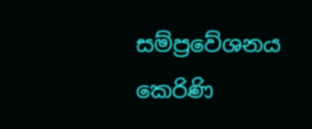සම්ප්‍රවේශනය කෙරිණි